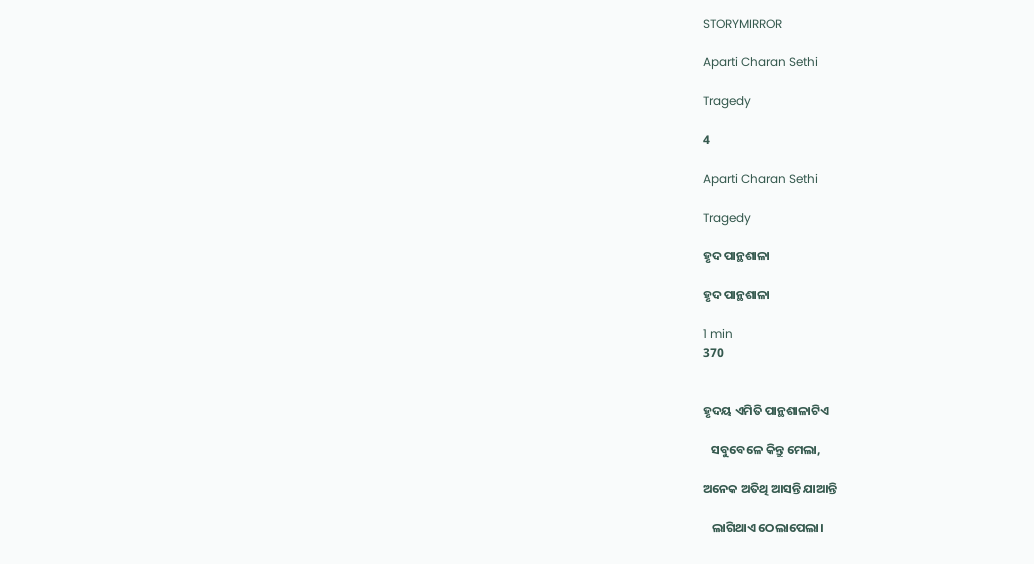STORYMIRROR

Aparti Charan Sethi

Tragedy

4

Aparti Charan Sethi

Tragedy

ହୃଦ ପାନ୍ଥଶାଳା

ହୃଦ ପାନ୍ଥଶାଳା

1 min
370


ହୃଦୟ ଏମିତି ପାନ୍ଥଶାଳାଟିଏ

   ସବୁବେଳେ କିନ୍ତୁ ମେଲା,

ଅନେକ ଅତିଥି ଆସନ୍ତି ଯାଆନ୍ତି

   ଲାଗିଥାଏ ଠେଲାପେଲା।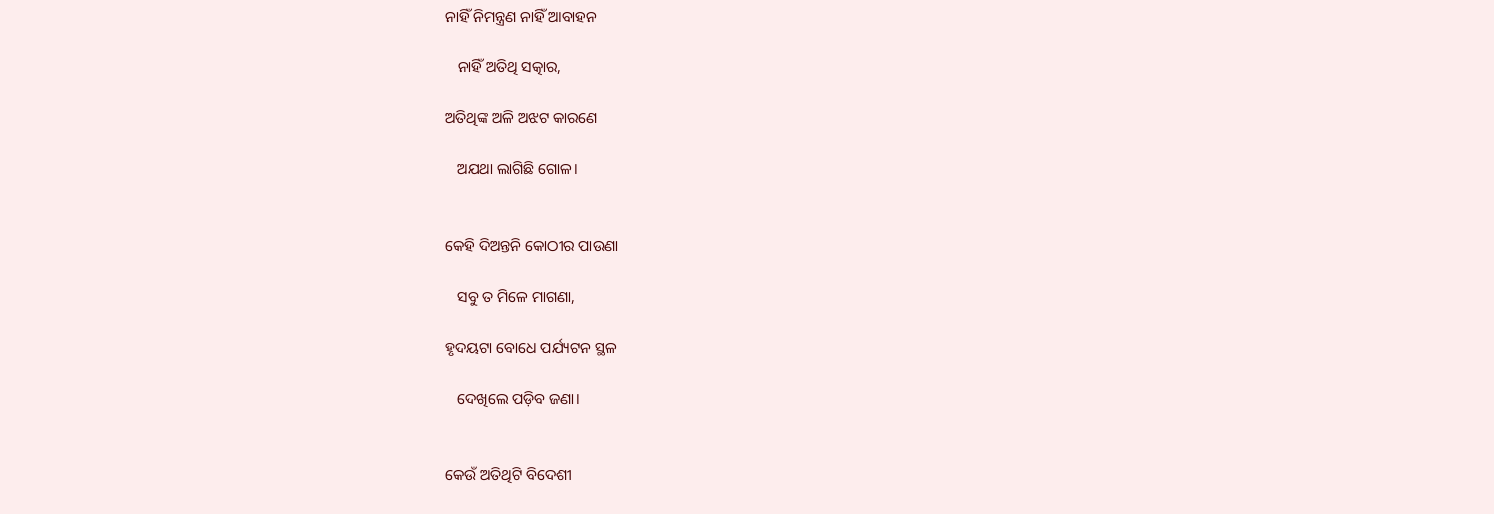ନାହିଁ ନିମନ୍ତ୍ରଣ ନାହିଁ ଆବାହନ

   ନାହିଁ ଅତିଥି ସତ୍କାର,

ଅତିଥିଙ୍କ ଅଳି‌ ଅଝଟ‌ କାରଣେ

   ଅଯଥା ଲାଗିଛି ଗୋଳ।


କେହି ଦିଅନ୍ତନି କୋଠୀର‌ ପାଉଣା

   ସବୁ ତ ମିଳେ ମାଗଣା,

ହୃଦୟଟା ବୋଧେ ପର୍ଯ୍ୟଟନ ସ୍ଥଳ

   ଦେଖିଲେ ପଡ଼ିବ ଜଣା।


କେଉଁ ଅତିଥିଟି ବିଦେଶୀ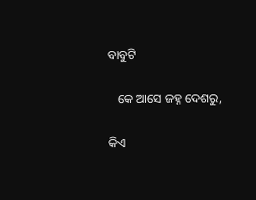ବାବୁଟି

   କେ ଆସେ ଜହ୍ନ ଦେଶରୁ,

କିଏ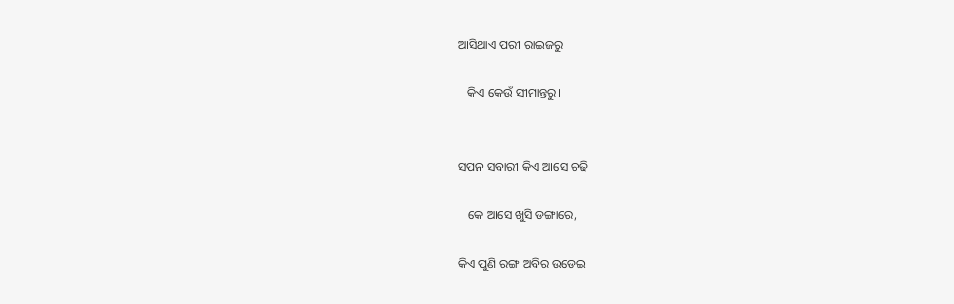ଆସିଥାଏ ପରୀ ରାଇଜରୁ

   କିଏ କେଉଁ ସୀମାନ୍ତରୁ‌।


ସପନ ସବାରୀ‌ କିଏ ଆସେ ଚଢି

   କେ ଆସେ ଖୁସି ଡଙ୍ଗାରେ,

କିଏ ପୁଣି ରଙ୍ଗ ଅବିର ଉଡେଇ‌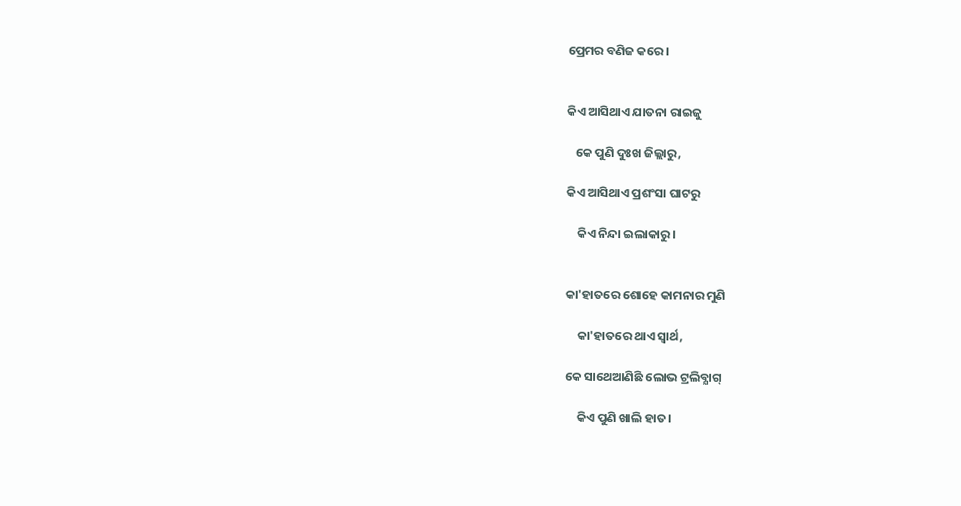ପ୍ରେମର ବଣିଜ‌ କରେ।


କିଏ ଆସିଥାଏ ଯାତନା ରାଇଜୁ

   କେ ପୁଣି ଦୁଃଖ ଜିଲ୍ଲାରୁ,

କିଏ ଆସିଥାଏ‌ ପ୍ରଶଂସା ଘାଟରୁ

    କିଏ ନିନ୍ଦା ଇଲାକାରୁ।


କା'ହାତରେ ଶୋହେ କାମନାର ମୁଣି

    କା'ହାତରେ ଥାଏ ସ୍ବାର୍ଥ,

କେ ସାଥେଆଣିଛି ଲୋଭ ଟ୍ରଲିବ୍ଯାଗ୍

    କିଏ ପୁଣି ଖାଲି ହାତ।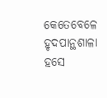କେତେବେଳେ ହୃଦପାନ୍ଥଶାଳା ହସେ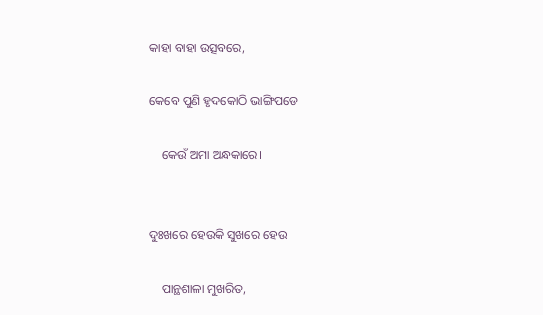କାହା ବାହା‌ ଉତ୍ସବରେ,

କେବେ ପୁଣି ହୃଦକୋଠି ଭାଙ୍ଗିପଡେ

    କେଉଁ ଅମା ଅନ୍ଧକାରେ।


ଦୁଃଖରେ ହେଉକି‌ ସୁଖରେ ହେଉ

    ପାନ୍ଥଶାଳା ମୁଖରିତ,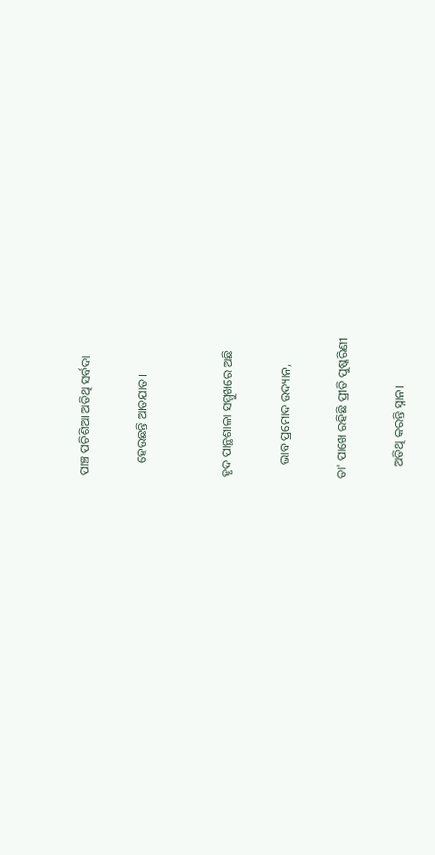ପାଞ୍ଚ ପଚିଶି‌ଆ ଅତିଥି ସର୍ବଦା

    ହେଉଛନ୍ତି ଆତଯାତ‌।


ହୃଦ ପାନ୍ଥଶାଳା ସମ୍ମୁଖରେ ଅଛି

    ଭାବ ପ୍ରମୋଦ ଉଦ୍ୟାନ,

ତା' ପାଖେ ରହିଛି ପ୍ରୀତି ପୁଷ୍କରିଣୀ

    ଅତିଥି କରନ୍ତି ସ୍ନାନ।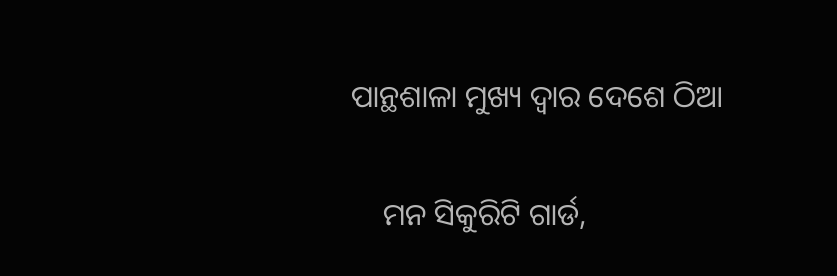ପାନ୍ଥଶାଳା ମୁଖ୍ୟ ଦ୍ଵାର ଦେଶେ ଠିଆ

    ମନ ସିକୁରିଟି‌ ଗାର୍ଡ,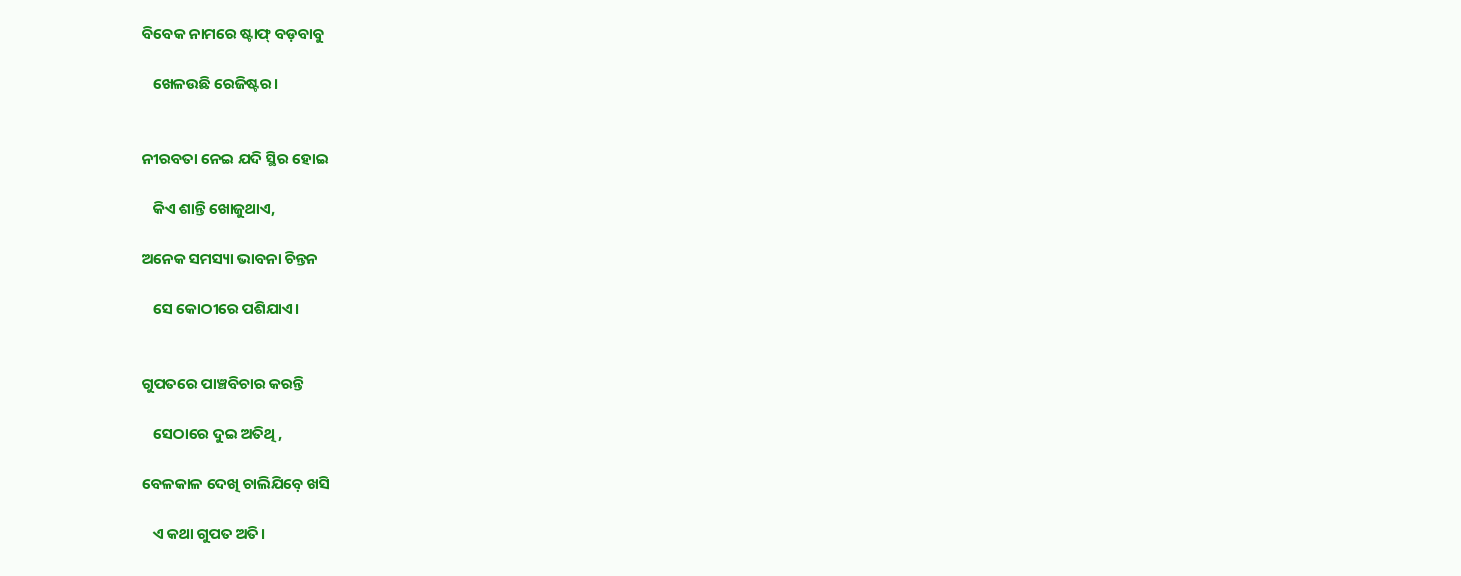ବିବେକ ନାମରେ ଷ୍ଟାଫ୍ ବଡ଼ବାବୁ

   ଖେଳ‌ଉଛି ରେଜିଷ୍ଟର‌।


ନୀରବତା ନେଇ ଯଦି ସ୍ଥିର ହୋଇ

   କିଏ ଶାନ୍ତି ଖୋଜୁଥାଏ,

ଅନେକ ସମସ୍ୟା ଭାବନା ଚିନ୍ତନ

   ସେ କୋଠୀରେ ପଶିଯାଏ‌।


ଗୁପତରେ ପାଞ୍ଚବିଚାର କରନ୍ତି

   ସେଠାରେ ଦୁଇ ଅତିଥି,

ବେଳକାଳ ଦେଖି ଚାଲିଯିବ଼େ ଖସି

   ଏ କଥା ଗୁପତ‌ ଅତି‌।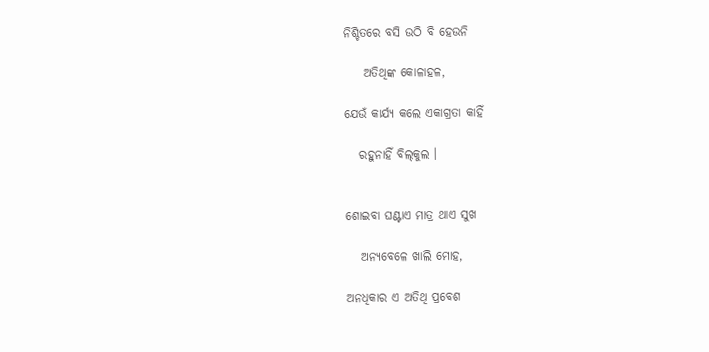ନିଶ୍ଚିତରେ ବସି ଉଠି ବି ହେଉନି

    ଅତିଥିଙ୍କ କୋଳାହଳ,

ଯେଉଁ କାର୍ଯ୍ୟ କଲେ ଏକାଗ୍ରତା କାହିଁ

   ରହୁନାହିଁ ବିଲ୍‌କୁଲ ।


ଶୋଇବା ଘଣ୍ଟାଏ ମାତ୍ର ଥାଏ ସୁଖ

   ଅନ୍ଯବେଳେ ଖାଲି ମୋହ,

ଅନଧିକାର ଏ ଅତିଥି ପ୍ରବେଶ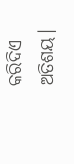କରିଦିଏ‌ ଅତିଶୟ।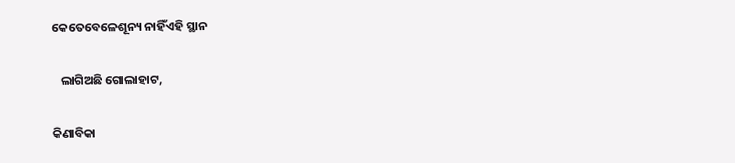କେତେବେଳେଶୂନ୍ୟ ନାହିଁଏହି ସ୍ଥାନ

   ଲାଗିଅଛି‌ ଗୋଲାହାଟ‌,

କିଣାବିକା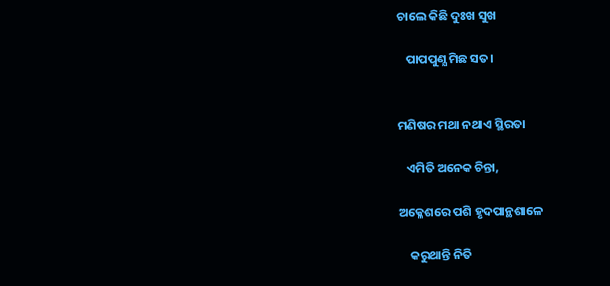ଚାଲେ କିଛି ଦୁଃଖ ସୁଖ

   ପାପପୁଣ୍ଯ ମିଛ ସତ।


ମଣିଷର ମଥା ନଥାଏ ସ୍ଥିରତା

   ଏମିତି ଅନେକ ଚିନ୍ତା,

ଅକ୍ଳେଶରେ ପଶି ହୃଦପାନ୍ଥଶାଳେ‌

    କରୁଥାନ୍ତି ନିତି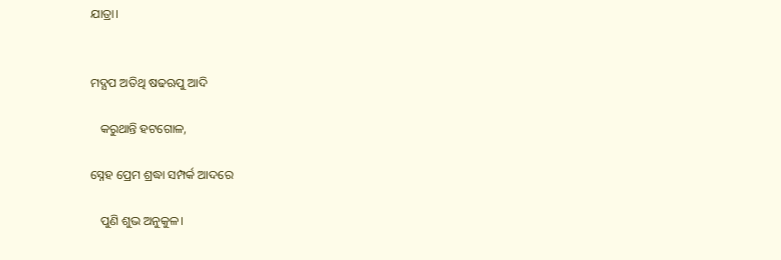ଯାତ୍ରା।


ମଦ୍ଯପ‌ ଅତିଥି ଷଢ‌ଋପୁ ଆଦି

   କରୁଥାନ୍ତି ହଟଗୋଳ,

ସ୍ନେହ ପ୍ରେମ ଶ୍ରଦ୍ଧା ସମ୍ପର୍କ ଆଦରେ

   ପୁଣି ଶୁଭ ଅନୁକୁଳ।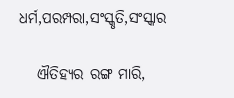ଧର୍ମ,ପରମ୍ପରା,ସଂସ୍କୃତି,ସଂସ୍କାର

   ଐତିହ୍ୟର ରଙ୍ଗ ମାରି,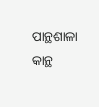ପାନ୍ଥଶାଳା କାନ୍ଥ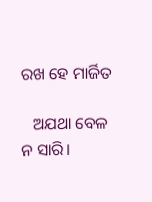ରଖ ହେ ମାର୍ଜିତ

   ଅଯଥା ବେଳ ନ ସାରି‌।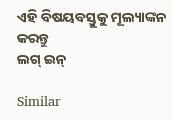ଏହି ବିଷୟବସ୍ତୁକୁ ମୂଲ୍ୟାଙ୍କନ କରନ୍ତୁ
ଲଗ୍ ଇନ୍

Similar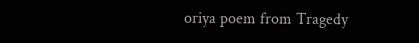oriya poem from Tragedy